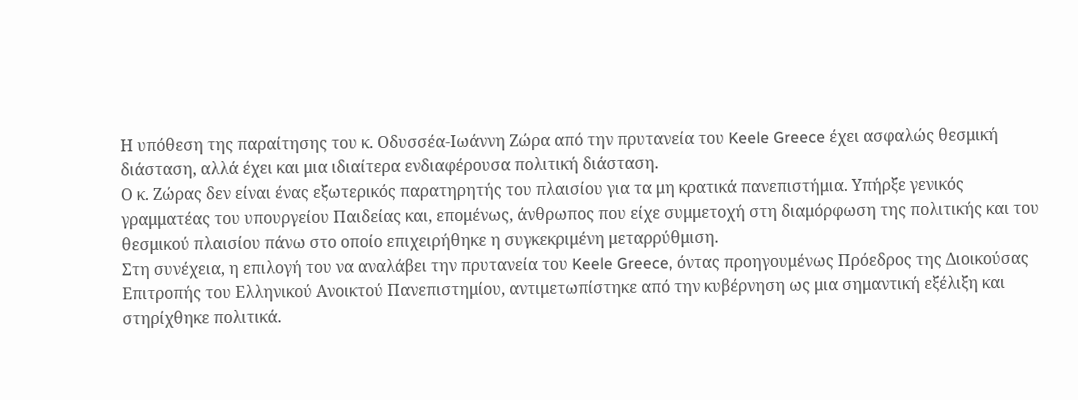Η υπόθεση της παραίτησης του κ. Οδυσσέα-Ιωάννη Ζώρα από την πρυτανεία του Keele Greece έχει ασφαλώς θεσμική διάσταση, αλλά έχει και μια ιδιαίτερα ενδιαφέρουσα πολιτική διάσταση.
Ο κ. Ζώρας δεν είναι ένας εξωτερικός παρατηρητής του πλαισίου για τα μη κρατικά πανεπιστήμια. Υπήρξε γενικός γραμματέας του υπουργείου Παιδείας και, επομένως, άνθρωπος που είχε συμμετοχή στη διαμόρφωση της πολιτικής και του θεσμικού πλαισίου πάνω στο οποίο επιχειρήθηκε η συγκεκριμένη μεταρρύθμιση.
Στη συνέχεια, η επιλογή του να αναλάβει την πρυτανεία του Keele Greece, όντας προηγουμένως Πρόεδρος της Διοικούσας Επιτροπής του Ελληνικού Ανοικτού Πανεπιστημίου, αντιμετωπίστηκε από την κυβέρνηση ως μια σημαντική εξέλιξη και στηρίχθηκε πολιτικά.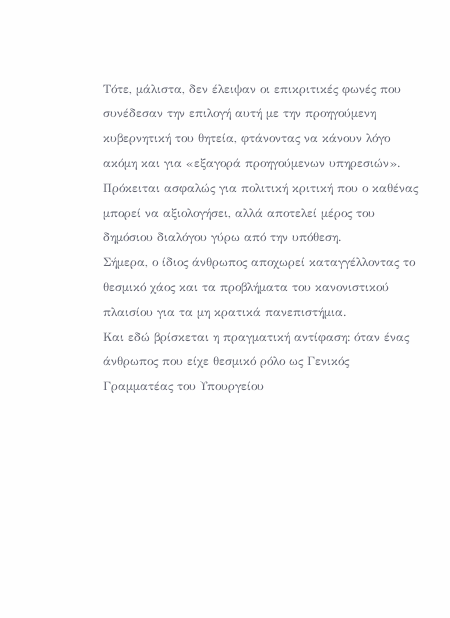Τότε, μάλιστα, δεν έλειψαν οι επικριτικές φωνές που συνέδεσαν την επιλογή αυτή με την προηγούμενη κυβερνητική του θητεία, φτάνοντας να κάνουν λόγο ακόμη και για «εξαγορά προηγούμενων υπηρεσιών». Πρόκειται ασφαλώς για πολιτική κριτική που ο καθένας μπορεί να αξιολογήσει, αλλά αποτελεί μέρος του δημόσιου διαλόγου γύρω από την υπόθεση.
Σήμερα, ο ίδιος άνθρωπος αποχωρεί καταγγέλλοντας το θεσμικό χάος και τα προβλήματα του κανονιστικού πλαισίου για τα μη κρατικά πανεπιστήμια.
Και εδώ βρίσκεται η πραγματική αντίφαση: όταν ένας άνθρωπος που είχε θεσμικό ρόλο ως Γενικός Γραμματέας του Υπουργείου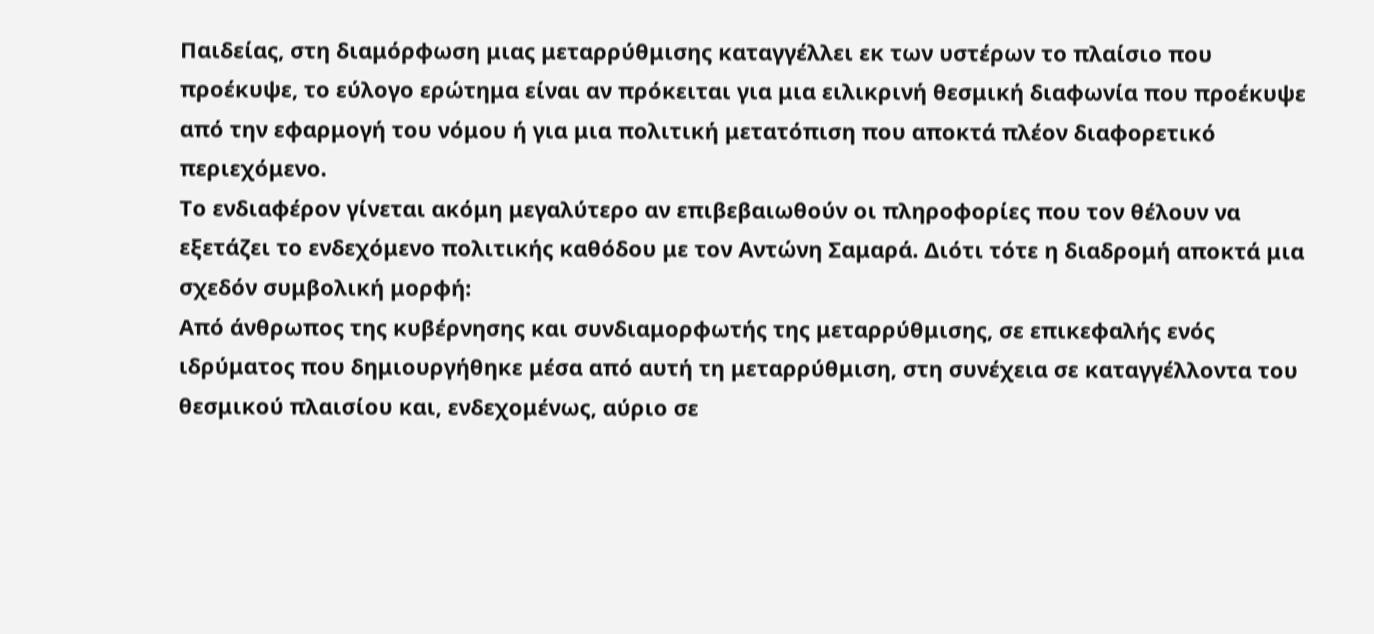Παιδείας, στη διαμόρφωση μιας μεταρρύθμισης καταγγέλλει εκ των υστέρων το πλαίσιο που προέκυψε, το εύλογο ερώτημα είναι αν πρόκειται για μια ειλικρινή θεσμική διαφωνία που προέκυψε από την εφαρμογή του νόμου ή για μια πολιτική μετατόπιση που αποκτά πλέον διαφορετικό περιεχόμενο.
Το ενδιαφέρον γίνεται ακόμη μεγαλύτερο αν επιβεβαιωθούν οι πληροφορίες που τον θέλουν να εξετάζει το ενδεχόμενο πολιτικής καθόδου με τον Αντώνη Σαμαρά. Διότι τότε η διαδρομή αποκτά μια σχεδόν συμβολική μορφή:
Από άνθρωπος της κυβέρνησης και συνδιαμορφωτής της μεταρρύθμισης, σε επικεφαλής ενός ιδρύματος που δημιουργήθηκε μέσα από αυτή τη μεταρρύθμιση, στη συνέχεια σε καταγγέλλοντα του θεσμικού πλαισίου και, ενδεχομένως, αύριο σε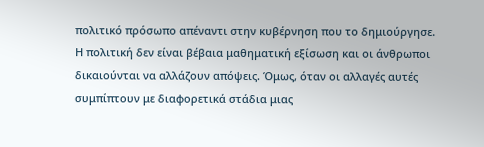πολιτικό πρόσωπο απέναντι στην κυβέρνηση που το δημιούργησε.
Η πολιτική δεν είναι βέβαια μαθηματική εξίσωση και οι άνθρωποι δικαιούνται να αλλάζουν απόψεις. Όμως, όταν οι αλλαγές αυτές συμπίπτουν με διαφορετικά στάδια μιας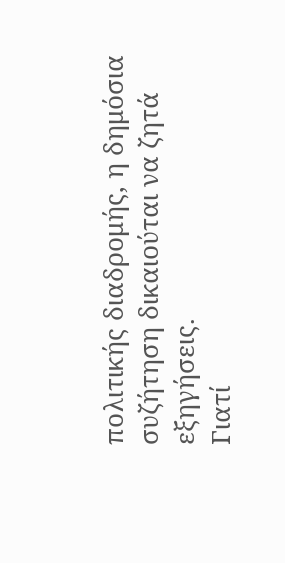πολιτικής διαδρομής, η δημόσια συζήτηση δικαιούται να ζητά εξηγήσεις.
Γιατί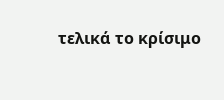τελικά το κρίσιμο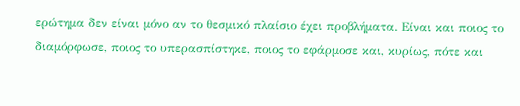ερώτημα δεν είναι μόνο αν το θεσμικό πλαίσιο έχει προβλήματα. Είναι και ποιος το διαμόρφωσε, ποιος το υπερασπίστηκε, ποιος το εφάρμοσε και, κυρίως, πότε και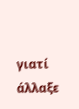γιατί άλλαξε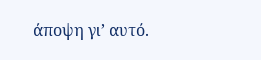άποψη γι’ αυτό.